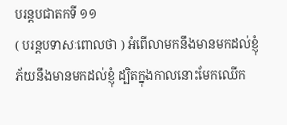បរន្តបជាតកទី ១១
( បរន្តបទាសៈពោលថា ) អំពើលាមកនឹងមានមកដល់ខ្ញុំ ភ័យនឹងមានមកដល់ខ្ញុំ ដ្បិតក្នុងកាលនោះមែកឈើក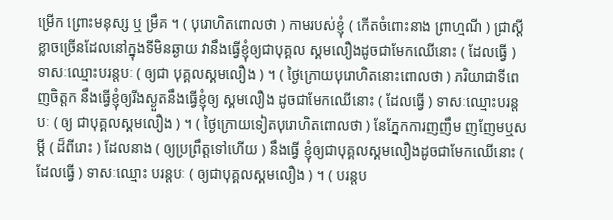ម្រើក ព្រោះមនុស្ស ឬ ម្រឹគ ។ ( បុរោហិតពោលថា ) កាមរបស់ខ្ញុំ ( កើតចំពោះនាង ព្រាហ្មណី ) ជ្រាស្តីខ្លាចច្រើនដែលនៅក្នុងទីមិនឆ្ងាយ វានឹងធ្វើខ្ញុំឲ្យជាបុគ្គល ស្គមលឿងដូចជាមែកឈើនោះ ( ដែលធ្វើ ) ទាសៈឈ្មោះបរន្តបៈ ( ឲ្យជា បុគ្គលស្គមលឿង ) ។ ( ថ្ងៃក្រោយបុរោហិតនោះពោលថា ) ភរិយាជាទីពេញចិត្តក នឹងធ្វើខ្ញុំឲ្យរីងស្ងួតនឹងធ្វើខ្ញុំឲ្យ ស្គមលឿង ដូចជាមែកឈើនោះ ( ដែលធ្វើ ) ទាសៈឈ្មោះបរន្តបៈ ( ឲ្យ ជាបុគ្គលស្គមលឿង ) ។ ( ថ្ងៃក្រោយទៀតបុរោហិតពោលថា ) នែភ្នែកការញញឹម ញញែមឬសម្តី ( ដ៏ពីរោះ ) ដែលនាង ( ឲ្យប្រព្រឹត្តទៅហើយ ) នឹងធ្វើ ខ្ញុំឲ្យជាបុគ្គលស្គមលឿងដូចជាមែកឈើនោះ ( ដែលធ្វើ ) ទាសៈឈ្មោះ បរន្តបៈ ( ឲ្យជាបុគ្គលស្គមលឿង ) ។ ( បរន្តប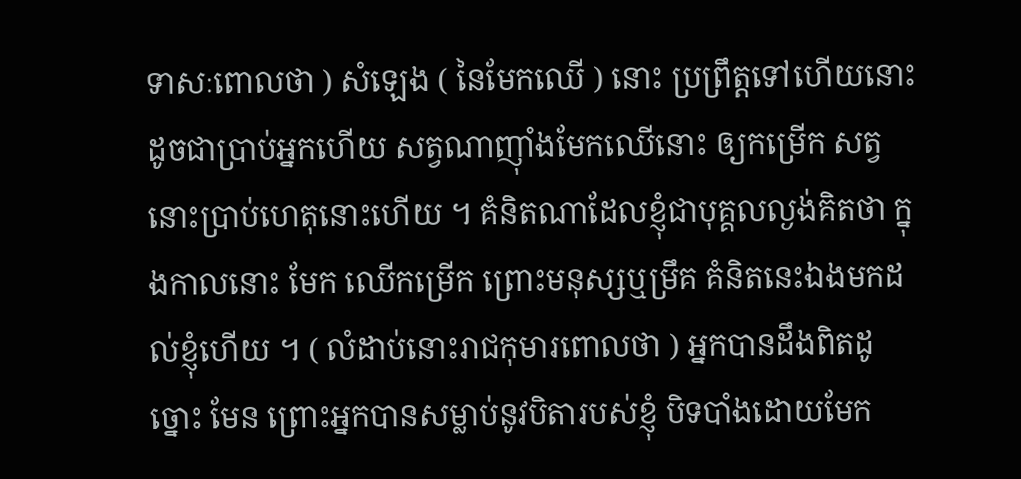ទាសៈពោលថា ) សំឡេង ( នៃមែកឈើ ) នោះ ប្រព្រឹត្តទៅហើយនោះ ដូចជាប្រាប់អ្នកហើយ សត្វណាញ៉ាំងមែកឈើនោះ ឲ្យកម្រើក សត្វនោះប្រាប់ហេតុនោះហើយ ។ គំនិតណាដែលខ្ញុំជាបុគ្គលល្ងង់គិតថា ក្នុងកាលនោះ មែក ឈើកម្រើក ព្រោះមនុស្សឬម្រឹគ គំនិតនេះឯងមកដល់ខ្ញុំហើយ ។ ( លំដាប់នោះរាជកុមារពោលថា ) អ្នកបានដឹងពិតដូច្នោះ មែន ព្រោះអ្នកបានសម្លាប់នូវបិតារបស់ខ្ញុំ បិទបាំងដោយមែក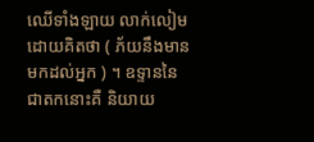ឈើទាំងឡាយ លាក់លៀមដោយគិតថា ( ភ័យនឹងមានមកដល់អ្នក ) ។ ឧទ្ទាននៃជាតកនោះគឺ និយាយ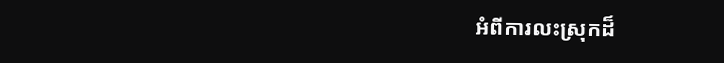អំពីការលះស្រុកដ៏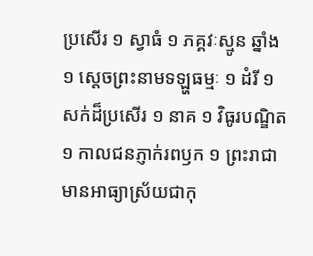ប្រសើរ ១ ស្វាធំ ១ ភគ្គវៈស្មូន ឆ្នាំង ១ ស្តេចព្រះនាមទឡ្ហធម្មៈ ១ ដំរី ១ សក់ដ៏ប្រសើរ ១ នាគ ១ វិធូរបណ្ឌិត ១ កាលជនភ្ញាក់រពឫក ១ ព្រះរាជា មានអាធ្យាស្រ័យជាកុ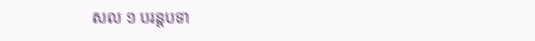សល ១ បរន្តបទា